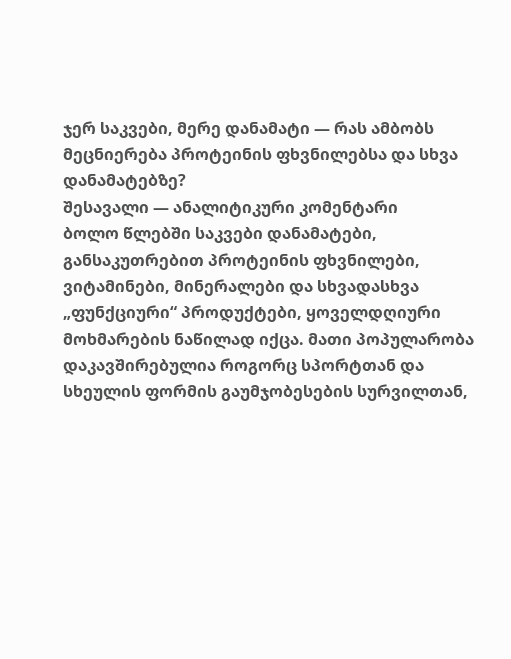ჯერ საკვები, მერე დანამატი — რას ამბობს მეცნიერება პროტეინის ფხვნილებსა და სხვა დანამატებზე?
შესავალი — ანალიტიკური კომენტარი
ბოლო წლებში საკვები დანამატები, განსაკუთრებით პროტეინის ფხვნილები, ვიტამინები, მინერალები და სხვადასხვა „ფუნქციური“ პროდუქტები, ყოველდღიური მოხმარების ნაწილად იქცა. მათი პოპულარობა დაკავშირებულია როგორც სპორტთან და სხეულის ფორმის გაუმჯობესების სურვილთან,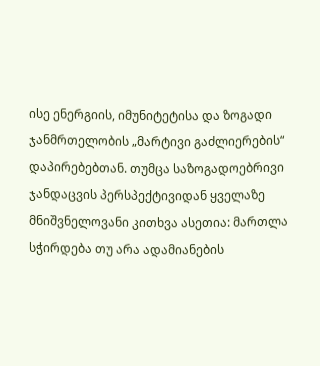ისე ენერგიის, იმუნიტეტისა და ზოგადი ჯანმრთელობის „მარტივი გაძლიერების“ დაპირებებთან. თუმცა საზოგადოებრივი ჯანდაცვის პერსპექტივიდან ყველაზე მნიშვნელოვანი კითხვა ასეთია: მართლა სჭირდება თუ არა ადამიანების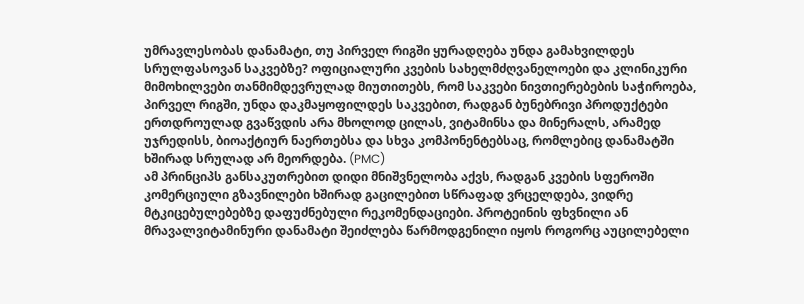უმრავლესობას დანამატი, თუ პირველ რიგში ყურადღება უნდა გამახვილდეს სრულფასოვან საკვებზე? ოფიციალური კვების სახელმძღვანელოები და კლინიკური მიმოხილვები თანმიმდევრულად მიუთითებს, რომ საკვები ნივთიერებების საჭიროება, პირველ რიგში, უნდა დაკმაყოფილდეს საკვებით, რადგან ბუნებრივი პროდუქტები ერთდროულად გვაწვდის არა მხოლოდ ცილას, ვიტამინსა და მინერალს, არამედ უჯრედისს, ბიოაქტიურ ნაერთებსა და სხვა კომპონენტებსაც, რომლებიც დანამატში ხშირად სრულად არ მეორდება. (PMC)
ამ პრინციპს განსაკუთრებით დიდი მნიშვნელობა აქვს, რადგან კვების სფეროში კომერციული გზავნილები ხშირად გაცილებით სწრაფად ვრცელდება, ვიდრე მტკიცებულებებზე დაფუძნებული რეკომენდაციები. პროტეინის ფხვნილი ან მრავალვიტამინური დანამატი შეიძლება წარმოდგენილი იყოს როგორც აუცილებელი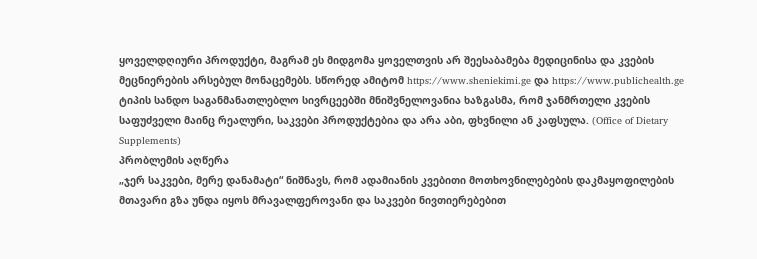ყოველდღიური პროდუქტი, მაგრამ ეს მიდგომა ყოველთვის არ შეესაბამება მედიცინისა და კვების მეცნიერების არსებულ მონაცემებს. სწორედ ამიტომ https://www.sheniekimi.ge და https://www.publichealth.ge ტიპის სანდო საგანმანათლებლო სივრცეებში მნიშვნელოვანია ხაზგასმა, რომ ჯანმრთელი კვების საფუძველი მაინც რეალური, საკვები პროდუქტებია და არა აბი, ფხვნილი ან კაფსულა. (Office of Dietary Supplements)
პრობლემის აღწერა
„ჯერ საკვები, მერე დანამატი“ ნიშნავს, რომ ადამიანის კვებითი მოთხოვნილებების დაკმაყოფილების მთავარი გზა უნდა იყოს მრავალფეროვანი და საკვები ნივთიერებებით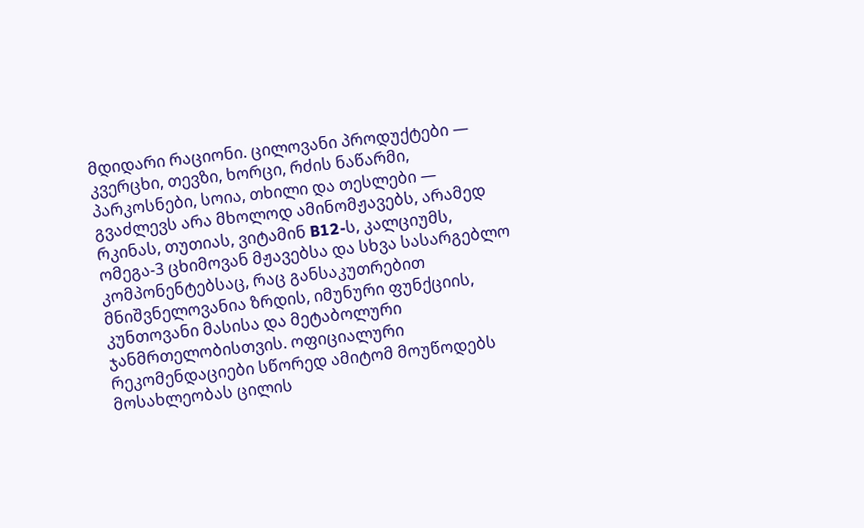მდიდარი რაციონი. ცილოვანი პროდუქტები — კვერცხი, თევზი, ხორცი, რძის ნაწარმი, პარკოსნები, სოია, თხილი და თესლები — გვაძლევს არა მხოლოდ ამინომჟავებს, არამედ რკინას, თუთიას, ვიტამინ B12-ს, კალციუმს, ომეგა-3 ცხიმოვან მჟავებსა და სხვა სასარგებლო კომპონენტებსაც, რაც განსაკუთრებით მნიშვნელოვანია ზრდის, იმუნური ფუნქციის, კუნთოვანი მასისა და მეტაბოლური ჯანმრთელობისთვის. ოფიციალური რეკომენდაციები სწორედ ამიტომ მოუწოდებს მოსახლეობას ცილის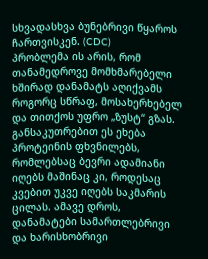სხვადასხვა ბუნებრივი წყაროს ჩართვისკენ. (CDC)
პრობლემა ის არის, რომ თანამედროვე მომხმარებელი ხშირად დანამატს აღიქვამს როგორც სწრაფ, მოსახერხებელ და თითქოს უფრო „ზუსტ“ გზას. განსაკუთრებით ეს ეხება პროტეინის ფხვნილებს, რომლებსაც ბევრი ადამიანი იღებს მაშინაც კი, როდესაც კვებით უკვე იღებს საკმარის ცილას. ამავე დროს, დანამატები სამართლებრივი და ხარისხობრივი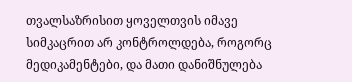თვალსაზრისით ყოველთვის იმავე სიმკაცრით არ კონტროლდება, როგორც მედიკამენტები, და მათი დანიშნულება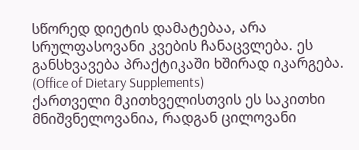სწორედ დიეტის დამატებაა, არა სრულფასოვანი კვების ჩანაცვლება. ეს განსხვავება პრაქტიკაში ხშირად იკარგება. (Office of Dietary Supplements)
ქართველი მკითხველისთვის ეს საკითხი მნიშვნელოვანია, რადგან ცილოვანი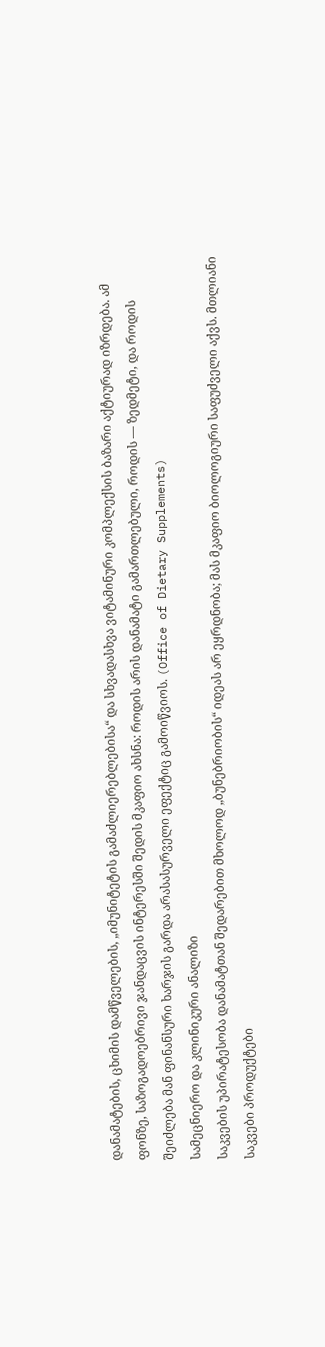დანამატების, ცხიმის დამწველების, „იმუნიტეტის გამაძლიერებლებისა“ და სხვადასხვა ვიტამინური კომპლექსის ბაზარი აქტიურად იზრდება. ამ ფონზე, საზოგადოებრივი ჯანდაცვის ინტერესში შედის მკაფიო ახსნა: როდის არის დანამატი გამართლებული, როდის — ზედმეტი, და როდის შეიძლება მან ფინანსური ხარჯის გარდა არასასურველი ეფექტიც გამოიწვიოს. (Office of Dietary Supplements)
სამეცნიერო და კლინიკური ანალიზი
საკვების უპირატესობა დანამატთან შედარებით მხოლოდ „ბუნებრიობის“ იდეას არ ეყრდნობა; მას მკაფიო ბიოლოგიური საფუძველი აქვს. მთლიანი საკვები პროდუქტები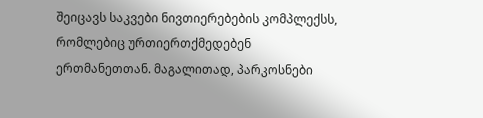შეიცავს საკვები ნივთიერებების კომპლექსს, რომლებიც ურთიერთქმედებენ ერთმანეთთან. მაგალითად, პარკოსნები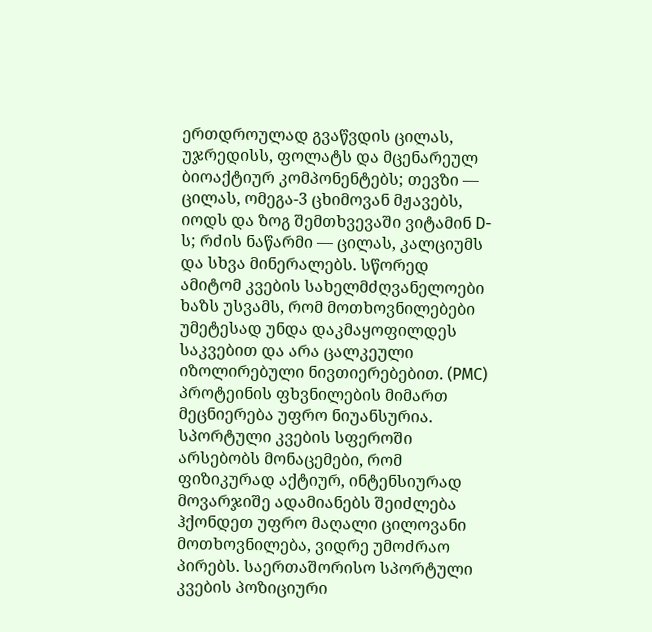ერთდროულად გვაწვდის ცილას, უჯრედისს, ფოლატს და მცენარეულ ბიოაქტიურ კომპონენტებს; თევზი — ცილას, ომეგა-3 ცხიმოვან მჟავებს, იოდს და ზოგ შემთხვევაში ვიტამინ D-ს; რძის ნაწარმი — ცილას, კალციუმს და სხვა მინერალებს. სწორედ ამიტომ კვების სახელმძღვანელოები ხაზს უსვამს, რომ მოთხოვნილებები უმეტესად უნდა დაკმაყოფილდეს საკვებით და არა ცალკეული იზოლირებული ნივთიერებებით. (PMC)
პროტეინის ფხვნილების მიმართ მეცნიერება უფრო ნიუანსურია. სპორტული კვების სფეროში არსებობს მონაცემები, რომ ფიზიკურად აქტიურ, ინტენსიურად მოვარჯიშე ადამიანებს შეიძლება ჰქონდეთ უფრო მაღალი ცილოვანი მოთხოვნილება, ვიდრე უმოძრაო პირებს. საერთაშორისო სპორტული კვების პოზიციური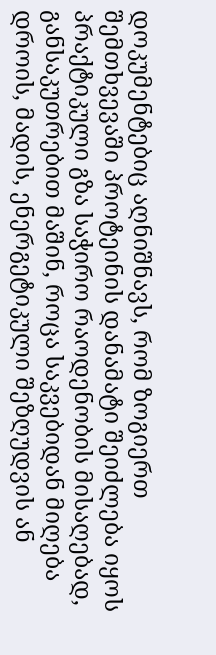დოკუმენტებიც აღნიშნავს, რომ ზოგიერთ შემთხვევაში პროტეინის დანამატი შეიძლება იყოს პრაქტიკული გზა საჭირო რაოდენობის მისაღებად, განსაკუთრებით მაშინ, როცა საკვებიდან მიღება დროის, მადის, ენერგეტიკული შეზღუდვის ან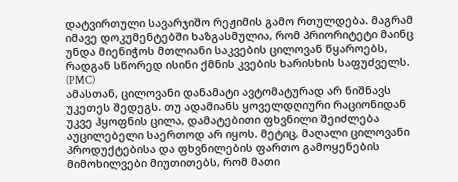დატვირთული სავარჯიშო რეჟიმის გამო რთულდება. მაგრამ იმავე დოკუმენტებში ხაზგასმულია, რომ პრიორიტეტი მაინც უნდა მიენიჭოს მთლიანი საკვების ცილოვან წყაროებს, რადგან სწორედ ისინი ქმნის კვების ხარისხის საფუძველს. (PMC)
ამასთან, ცილოვანი დანამატი ავტომატურად არ ნიშნავს უკეთეს შედეგს. თუ ადამიანს ყოველდღიური რაციონიდან უკვე ჰყოფნის ცილა, დამატებითი ფხვნილი შეიძლება აუცილებელი საერთოდ არ იყოს. მეტიც, მაღალი ცილოვანი პროდუქტებისა და ფხვნილების ფართო გამოყენების მიმოხილვები მიუთითებს, რომ მათი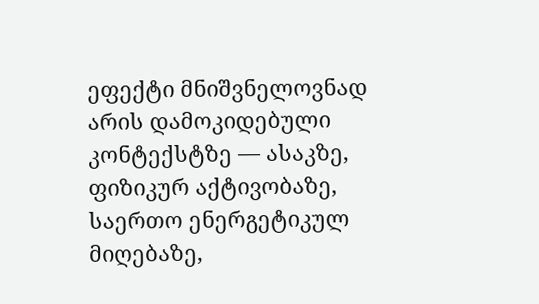ეფექტი მნიშვნელოვნად არის დამოკიდებული კონტექსტზე — ასაკზე, ფიზიკურ აქტივობაზე, საერთო ენერგეტიკულ მიღებაზე,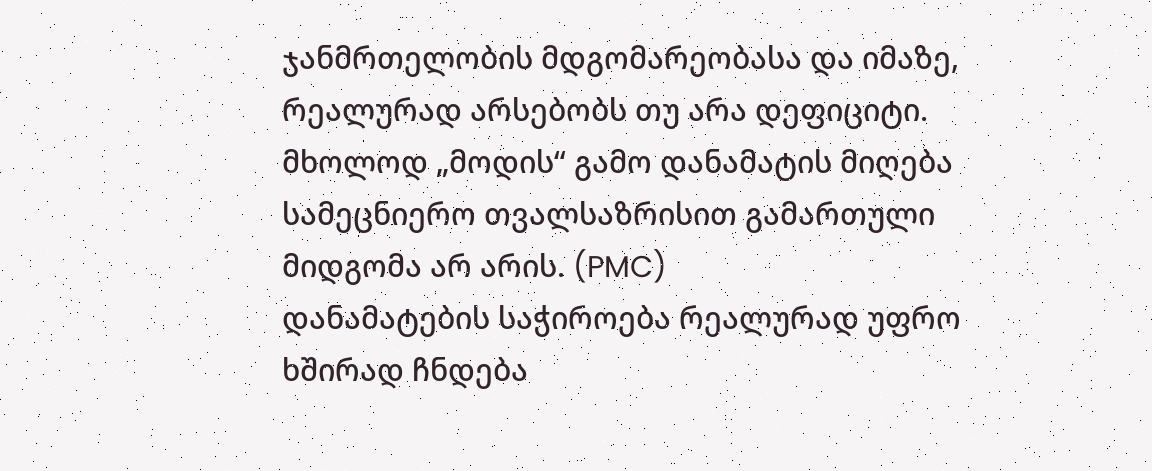ჯანმრთელობის მდგომარეობასა და იმაზე, რეალურად არსებობს თუ არა დეფიციტი. მხოლოდ „მოდის“ გამო დანამატის მიღება სამეცნიერო თვალსაზრისით გამართული მიდგომა არ არის. (PMC)
დანამატების საჭიროება რეალურად უფრო ხშირად ჩნდება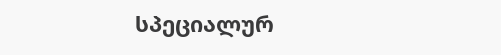სპეციალურ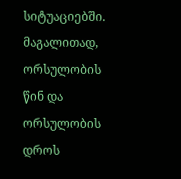სიტუაციებში. მაგალითად, ორსულობის წინ და ორსულობის დროს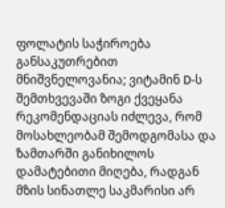ფოლატის საჭიროება განსაკუთრებით მნიშვნელოვანია; ვიტამინ D-ს შემთხვევაში ზოგი ქვეყანა რეკომენდაციას იძლევა, რომ მოსახლეობამ შემოდგომასა და ზამთარში განიხილოს დამატებითი მიღება, რადგან მზის სინათლე საკმარისი არ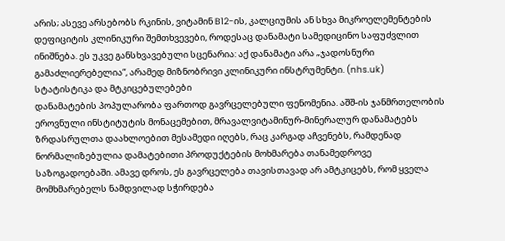არის; ასევე არსებობს რკინის, ვიტამინ B12-ის, კალციუმის ან სხვა მიკროელემენტების დეფიციტის კლინიკური შემთხვევები, როდესაც დანამატი სამედიცინო საფუძვლით ინიშნება. ეს უკვე განსხვავებული სცენარია: აქ დანამატი არა „ჯადოსნური გამაძლიერებელია“, არამედ მიზნობრივი კლინიკური ინსტრუმენტი. (nhs.uk)
სტატისტიკა და მტკიცებულებები
დანამატების პოპულარობა ფართოდ გავრცელებული ფენომენია. აშშ-ის ჯანმრთელობის ეროვნული ინსტიტუტის მონაცემებით, მრავალვიტამინურ-მინერალურ დანამატებს ზრდასრულთა დაახლოებით მესამედი იღებს, რაც კარგად აჩვენებს, რამდენად ნორმალიზებულია დამატებითი პროდუქტების მოხმარება თანამედროვე საზოგადოებაში. ამავე დროს, ეს გავრცელება თავისთავად არ ამტკიცებს, რომ ყველა მომხმარებელს ნამდვილად სჭირდება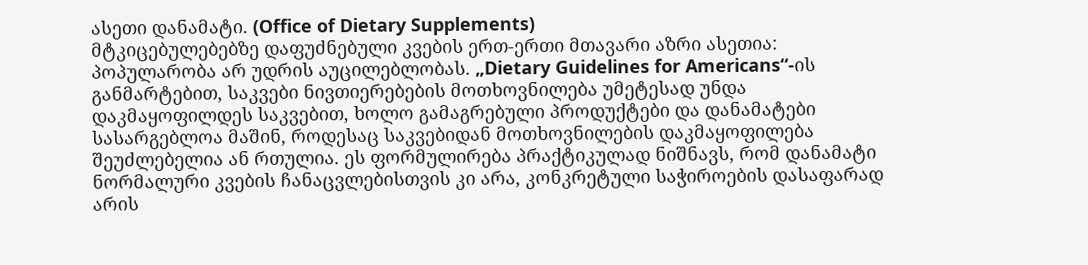ასეთი დანამატი. (Office of Dietary Supplements)
მტკიცებულებებზე დაფუძნებული კვების ერთ-ერთი მთავარი აზრი ასეთია: პოპულარობა არ უდრის აუცილებლობას. „Dietary Guidelines for Americans“-ის განმარტებით, საკვები ნივთიერებების მოთხოვნილება უმეტესად უნდა დაკმაყოფილდეს საკვებით, ხოლო გამაგრებული პროდუქტები და დანამატები სასარგებლოა მაშინ, როდესაც საკვებიდან მოთხოვნილების დაკმაყოფილება შეუძლებელია ან რთულია. ეს ფორმულირება პრაქტიკულად ნიშნავს, რომ დანამატი ნორმალური კვების ჩანაცვლებისთვის კი არა, კონკრეტული საჭიროების დასაფარად არის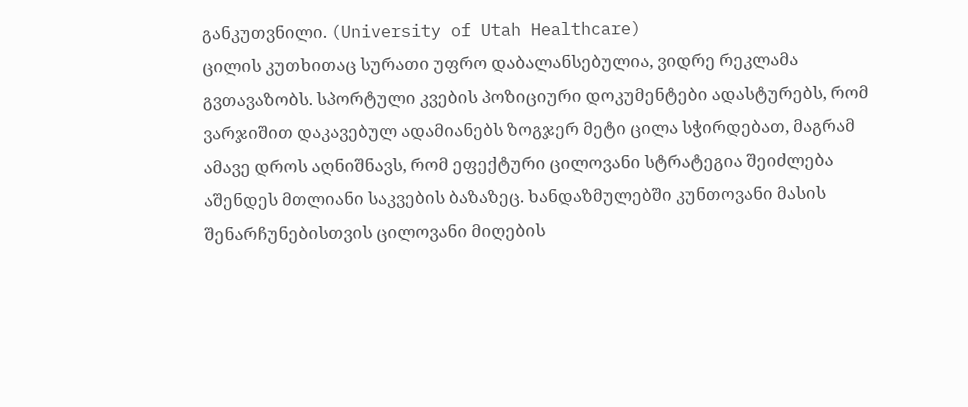განკუთვნილი. (University of Utah Healthcare)
ცილის კუთხითაც სურათი უფრო დაბალანსებულია, ვიდრე რეკლამა გვთავაზობს. სპორტული კვების პოზიციური დოკუმენტები ადასტურებს, რომ ვარჯიშით დაკავებულ ადამიანებს ზოგჯერ მეტი ცილა სჭირდებათ, მაგრამ ამავე დროს აღნიშნავს, რომ ეფექტური ცილოვანი სტრატეგია შეიძლება აშენდეს მთლიანი საკვების ბაზაზეც. ხანდაზმულებში კუნთოვანი მასის შენარჩუნებისთვის ცილოვანი მიღების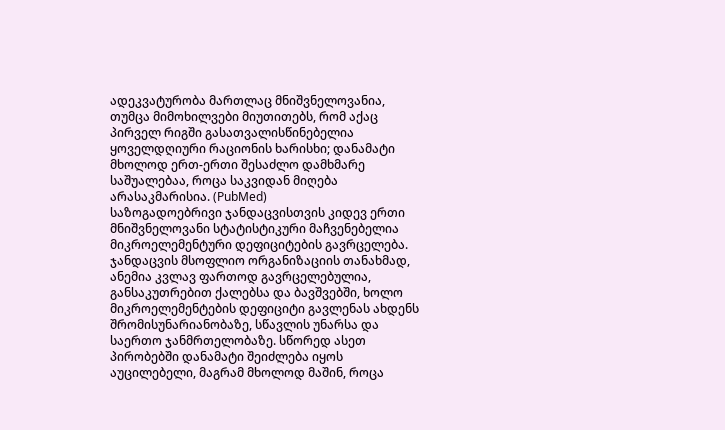ადეკვატურობა მართლაც მნიშვნელოვანია, თუმცა მიმოხილვები მიუთითებს, რომ აქაც პირველ რიგში გასათვალისწინებელია ყოველდღიური რაციონის ხარისხი; დანამატი მხოლოდ ერთ-ერთი შესაძლო დამხმარე საშუალებაა, როცა საკვიდან მიღება არასაკმარისია. (PubMed)
საზოგადოებრივი ჯანდაცვისთვის კიდევ ერთი მნიშვნელოვანი სტატისტიკური მაჩვენებელია მიკროელემენტური დეფიციტების გავრცელება. ჯანდაცვის მსოფლიო ორგანიზაციის თანახმად, ანემია კვლავ ფართოდ გავრცელებულია, განსაკუთრებით ქალებსა და ბავშვებში, ხოლო მიკროელემენტების დეფიციტი გავლენას ახდენს შრომისუნარიანობაზე, სწავლის უნარსა და საერთო ჯანმრთელობაზე. სწორედ ასეთ პირობებში დანამატი შეიძლება იყოს აუცილებელი, მაგრამ მხოლოდ მაშინ, როცა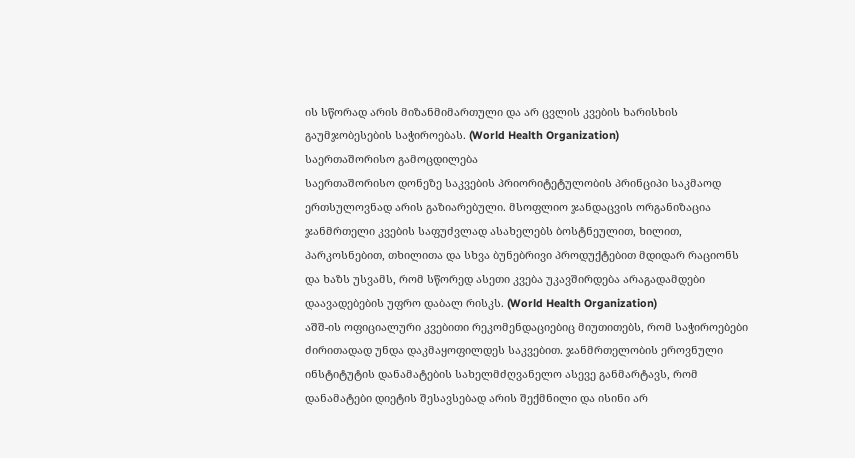ის სწორად არის მიზანმიმართული და არ ცვლის კვების ხარისხის გაუმჯობესების საჭიროებას. (World Health Organization)
საერთაშორისო გამოცდილება
საერთაშორისო დონეზე საკვების პრიორიტეტულობის პრინციპი საკმაოდ ერთსულოვნად არის გაზიარებული. მსოფლიო ჯანდაცვის ორგანიზაცია ჯანმრთელი კვების საფუძვლად ასახელებს ბოსტნეულით, ხილით, პარკოსნებით, თხილითა და სხვა ბუნებრივი პროდუქტებით მდიდარ რაციონს და ხაზს უსვამს, რომ სწორედ ასეთი კვება უკავშირდება არაგადამდები დაავადებების უფრო დაბალ რისკს. (World Health Organization)
აშშ-ის ოფიციალური კვებითი რეკომენდაციებიც მიუთითებს, რომ საჭიროებები ძირითადად უნდა დაკმაყოფილდეს საკვებით. ჯანმრთელობის ეროვნული ინსტიტუტის დანამატების სახელმძღვანელო ასევე განმარტავს, რომ დანამატები დიეტის შესავსებად არის შექმნილი და ისინი არ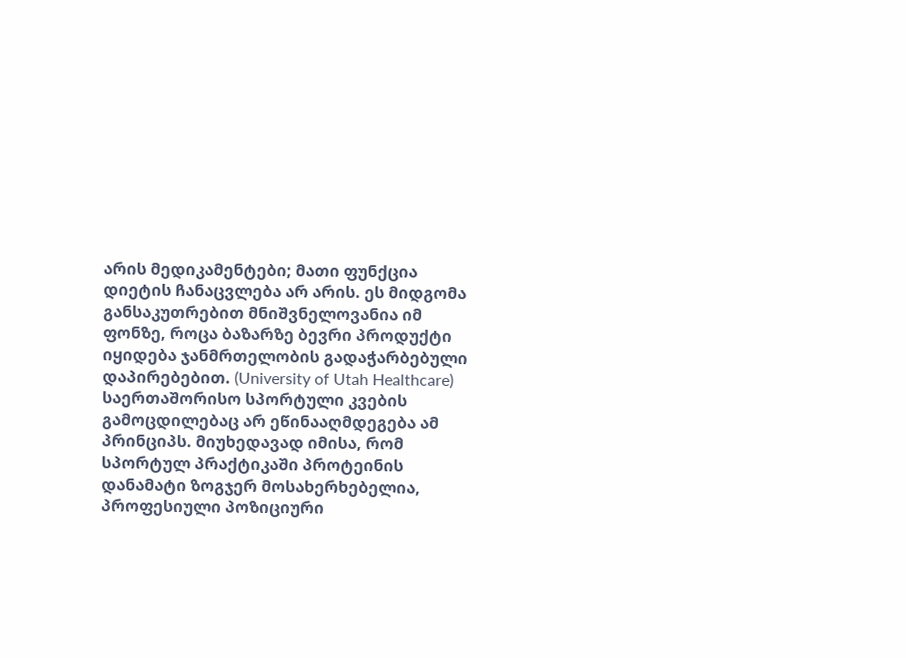არის მედიკამენტები; მათი ფუნქცია დიეტის ჩანაცვლება არ არის. ეს მიდგომა განსაკუთრებით მნიშვნელოვანია იმ ფონზე, როცა ბაზარზე ბევრი პროდუქტი იყიდება ჯანმრთელობის გადაჭარბებული დაპირებებით. (University of Utah Healthcare)
საერთაშორისო სპორტული კვების გამოცდილებაც არ ეწინააღმდეგება ამ პრინციპს. მიუხედავად იმისა, რომ სპორტულ პრაქტიკაში პროტეინის დანამატი ზოგჯერ მოსახერხებელია, პროფესიული პოზიციური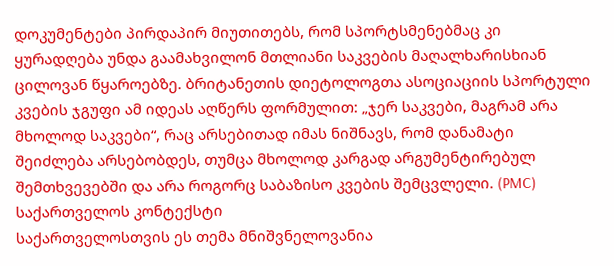დოკუმენტები პირდაპირ მიუთითებს, რომ სპორტსმენებმაც კი ყურადღება უნდა გაამახვილონ მთლიანი საკვების მაღალხარისხიან ცილოვან წყაროებზე. ბრიტანეთის დიეტოლოგთა ასოციაციის სპორტული კვების ჯგუფი ამ იდეას აღწერს ფორმულით: „ჯერ საკვები, მაგრამ არა მხოლოდ საკვები“, რაც არსებითად იმას ნიშნავს, რომ დანამატი შეიძლება არსებობდეს, თუმცა მხოლოდ კარგად არგუმენტირებულ შემთხვევებში და არა როგორც საბაზისო კვების შემცვლელი. (PMC)
საქართველოს კონტექსტი
საქართველოსთვის ეს თემა მნიშვნელოვანია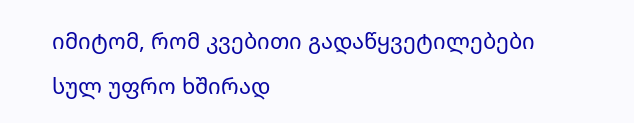იმიტომ, რომ კვებითი გადაწყვეტილებები სულ უფრო ხშირად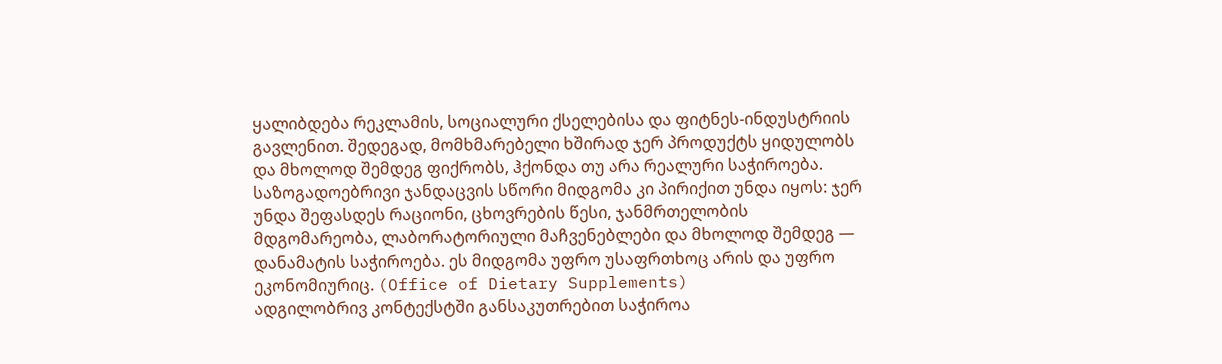ყალიბდება რეკლამის, სოციალური ქსელებისა და ფიტნეს-ინდუსტრიის გავლენით. შედეგად, მომხმარებელი ხშირად ჯერ პროდუქტს ყიდულობს და მხოლოდ შემდეგ ფიქრობს, ჰქონდა თუ არა რეალური საჭიროება. საზოგადოებრივი ჯანდაცვის სწორი მიდგომა კი პირიქით უნდა იყოს: ჯერ უნდა შეფასდეს რაციონი, ცხოვრების წესი, ჯანმრთელობის მდგომარეობა, ლაბორატორიული მაჩვენებლები და მხოლოდ შემდეგ — დანამატის საჭიროება. ეს მიდგომა უფრო უსაფრთხოც არის და უფრო ეკონომიურიც. (Office of Dietary Supplements)
ადგილობრივ კონტექსტში განსაკუთრებით საჭიროა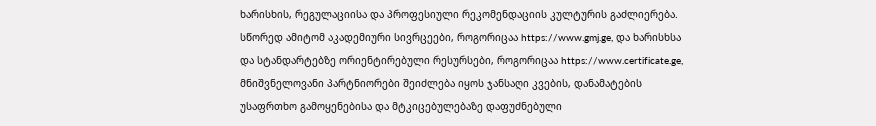ხარისხის, რეგულაციისა და პროფესიული რეკომენდაციის კულტურის გაძლიერება. სწორედ ამიტომ აკადემიური სივრცეები, როგორიცაა https://www.gmj.ge, და ხარისხსა და სტანდარტებზე ორიენტირებული რესურსები, როგორიცაა https://www.certificate.ge, მნიშვნელოვანი პარტნიორები შეიძლება იყოს ჯანსაღი კვების, დანამატების უსაფრთხო გამოყენებისა და მტკიცებულებაზე დაფუძნებული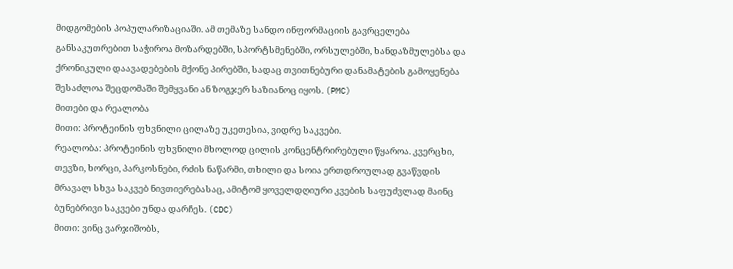მიდგომების პოპულარიზაციაში. ამ თემაზე სანდო ინფორმაციის გავრცელება განსაკუთრებით საჭიროა მოზარდებში, სპორტსმენებში, ორსულებში, ხანდაზმულებსა და ქრონიკული დაავადებების მქონე პირებში, სადაც თვითნებური დანამატების გამოყენება შესაძლოა შეცდომაში შემყვანი ან ზოგჯერ საზიანოც იყოს. (PMC)
მითები და რეალობა
მითი: პროტეინის ფხვნილი ცილაზე უკეთესია, ვიდრე საკვები.
რეალობა: პროტეინის ფხვნილი მხოლოდ ცილის კონცენტრირებული წყაროა. კვერცხი, თევზი, ხორცი, პარკოსნები, რძის ნაწარმი, თხილი და სოია ერთდროულად გვაწვდის მრავალ სხვა საკვებ ნივთიერებასაც, ამიტომ ყოველდღიური კვების საფუძვლად მაინც ბუნებრივი საკვები უნდა დარჩეს. (CDC)
მითი: ვინც ვარჯიშობს,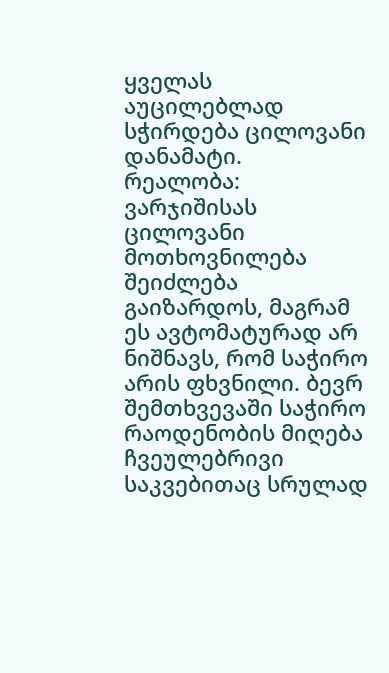ყველას აუცილებლად სჭირდება ცილოვანი დანამატი.
რეალობა: ვარჯიშისას ცილოვანი მოთხოვნილება შეიძლება გაიზარდოს, მაგრამ ეს ავტომატურად არ ნიშნავს, რომ საჭირო არის ფხვნილი. ბევრ შემთხვევაში საჭირო რაოდენობის მიღება ჩვეულებრივი საკვებითაც სრულად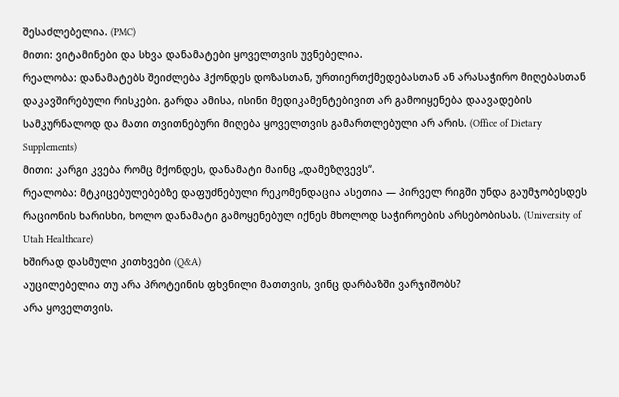შესაძლებელია. (PMC)
მითი: ვიტამინები და სხვა დანამატები ყოველთვის უვნებელია.
რეალობა: დანამატებს შეიძლება ჰქონდეს დოზასთან, ურთიერთქმედებასთან ან არასაჭირო მიღებასთან დაკავშირებული რისკები. გარდა ამისა, ისინი მედიკამენტებივით არ გამოიყენება დაავადების სამკურნალოდ და მათი თვითნებური მიღება ყოველთვის გამართლებული არ არის. (Office of Dietary Supplements)
მითი: კარგი კვება რომც მქონდეს, დანამატი მაინც „დამეზღვევს“.
რეალობა: მტკიცებულებებზე დაფუძნებული რეკომენდაცია ასეთია — პირველ რიგში უნდა გაუმჯობესდეს რაციონის ხარისხი, ხოლო დანამატი გამოყენებულ იქნეს მხოლოდ საჭიროების არსებობისას. (University of Utah Healthcare)
ხშირად დასმული კითხვები (Q&A)
აუცილებელია თუ არა პროტეინის ფხვნილი მათთვის, ვინც დარბაზში ვარჯიშობს?
არა ყოველთვის.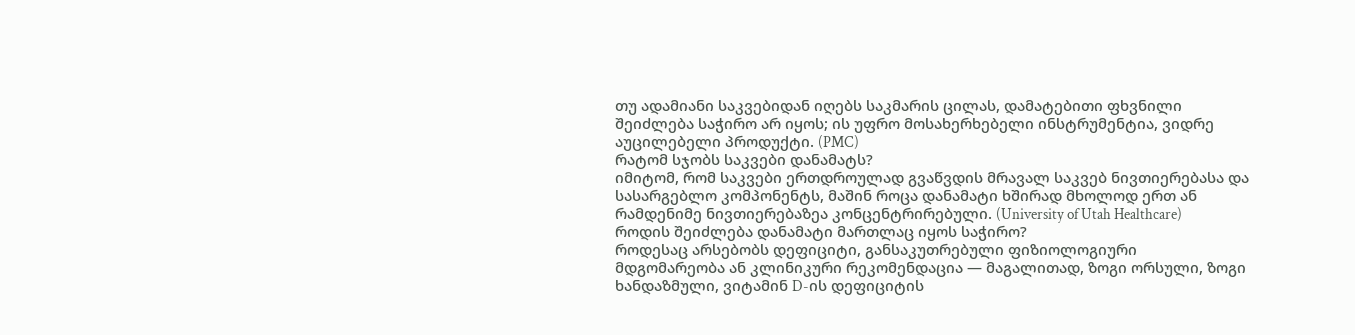თუ ადამიანი საკვებიდან იღებს საკმარის ცილას, დამატებითი ფხვნილი შეიძლება საჭირო არ იყოს; ის უფრო მოსახერხებელი ინსტრუმენტია, ვიდრე აუცილებელი პროდუქტი. (PMC)
რატომ სჯობს საკვები დანამატს?
იმიტომ, რომ საკვები ერთდროულად გვაწვდის მრავალ საკვებ ნივთიერებასა და სასარგებლო კომპონენტს, მაშინ როცა დანამატი ხშირად მხოლოდ ერთ ან რამდენიმე ნივთიერებაზეა კონცენტრირებული. (University of Utah Healthcare)
როდის შეიძლება დანამატი მართლაც იყოს საჭირო?
როდესაც არსებობს დეფიციტი, განსაკუთრებული ფიზიოლოგიური მდგომარეობა ან კლინიკური რეკომენდაცია — მაგალითად, ზოგი ორსული, ზოგი ხანდაზმული, ვიტამინ D-ის დეფიციტის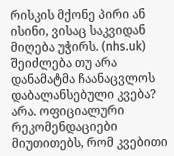რისკის მქონე პირი ან ისინი, ვისაც საკვიდან მიღება უჭირს. (nhs.uk)
შეიძლება თუ არა დანამატმა ჩაანაცვლოს დაბალანსებული კვება?
არა. ოფიციალური რეკომენდაციები მიუთითებს, რომ კვებითი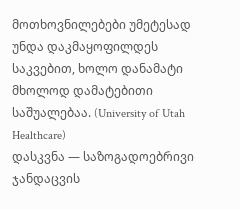მოთხოვნილებები უმეტესად უნდა დაკმაყოფილდეს საკვებით, ხოლო დანამატი მხოლოდ დამატებითი საშუალებაა. (University of Utah Healthcare)
დასკვნა — საზოგადოებრივი ჯანდაცვის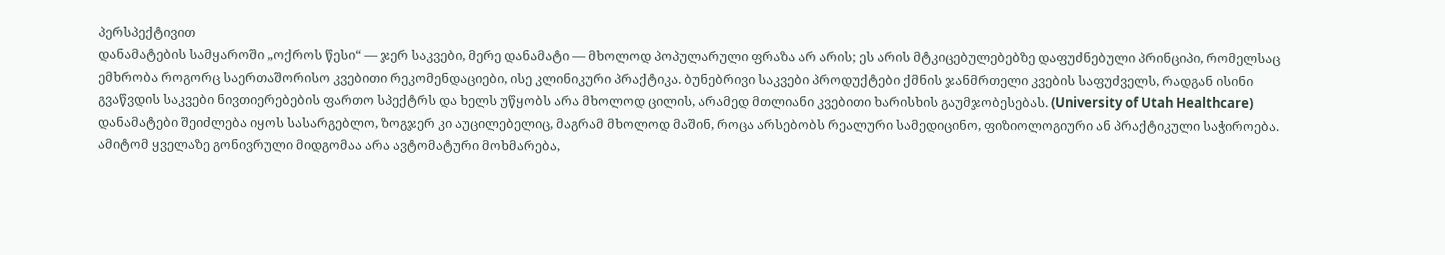პერსპექტივით
დანამატების სამყაროში „ოქროს წესი“ — ჯერ საკვები, მერე დანამატი — მხოლოდ პოპულარული ფრაზა არ არის; ეს არის მტკიცებულებებზე დაფუძნებული პრინციპი, რომელსაც ემხრობა როგორც საერთაშორისო კვებითი რეკომენდაციები, ისე კლინიკური პრაქტიკა. ბუნებრივი საკვები პროდუქტები ქმნის ჯანმრთელი კვების საფუძველს, რადგან ისინი გვაწვდის საკვები ნივთიერებების ფართო სპექტრს და ხელს უწყობს არა მხოლოდ ცილის, არამედ მთლიანი კვებითი ხარისხის გაუმჯობესებას. (University of Utah Healthcare)
დანამატები შეიძლება იყოს სასარგებლო, ზოგჯერ კი აუცილებელიც, მაგრამ მხოლოდ მაშინ, როცა არსებობს რეალური სამედიცინო, ფიზიოლოგიური ან პრაქტიკული საჭიროება. ამიტომ ყველაზე გონივრული მიდგომაა არა ავტომატური მოხმარება,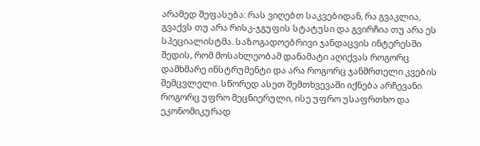არამედ შეფასება: რას ვიღებთ საკვებიდან, რა გვაკლია, გვაქვს თუ არა რისკ-ჯგუფის სტატუსი და გვირჩია თუ არა ეს სპეციალისტმა. საზოგადოებრივი ჯანდაცვის ინტერესში შედის, რომ მოსახლეობამ დანამატი აღიქვას როგორც დამხმარე ინსტრუმენტი და არა როგორც ჯანმრთელი კვების შემცვლელი. სწორედ ასეთ შემთხვევაში იქნება არჩევანი როგორც უფრო მეცნიერული, ისე უფრო უსაფრთხო და ეკონომიკურად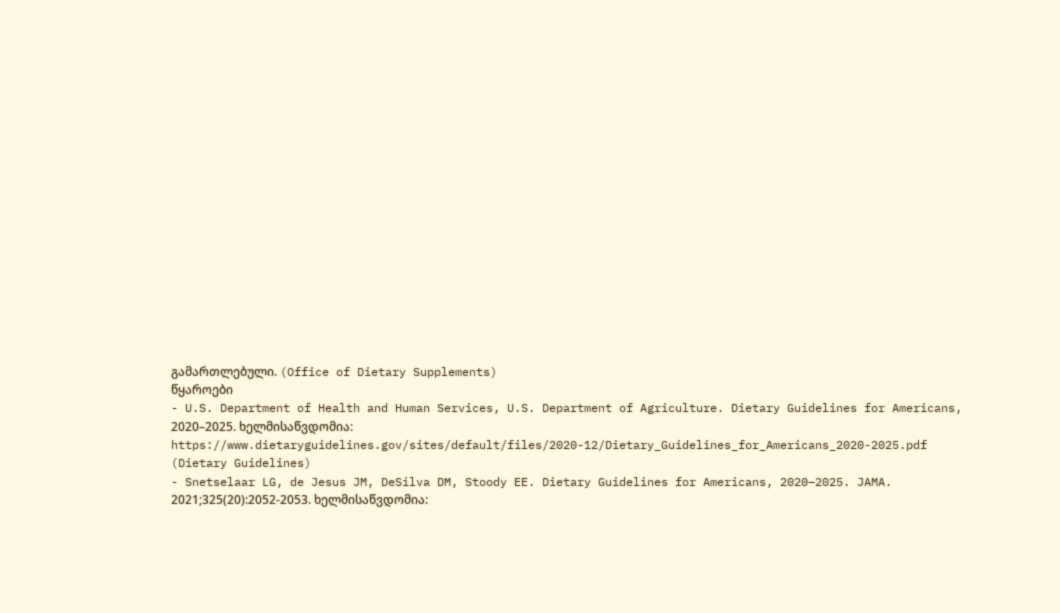გამართლებული. (Office of Dietary Supplements)
წყაროები
- U.S. Department of Health and Human Services, U.S. Department of Agriculture. Dietary Guidelines for Americans, 2020–2025. ხელმისაწვდომია: https://www.dietaryguidelines.gov/sites/default/files/2020-12/Dietary_Guidelines_for_Americans_2020-2025.pdf (Dietary Guidelines)
- Snetselaar LG, de Jesus JM, DeSilva DM, Stoody EE. Dietary Guidelines for Americans, 2020–2025. JAMA. 2021;325(20):2052-2053. ხელმისაწვდომია: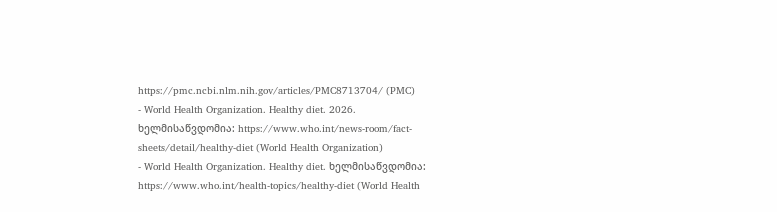https://pmc.ncbi.nlm.nih.gov/articles/PMC8713704/ (PMC)
- World Health Organization. Healthy diet. 2026. ხელმისაწვდომია: https://www.who.int/news-room/fact-sheets/detail/healthy-diet (World Health Organization)
- World Health Organization. Healthy diet. ხელმისაწვდომია: https://www.who.int/health-topics/healthy-diet (World Health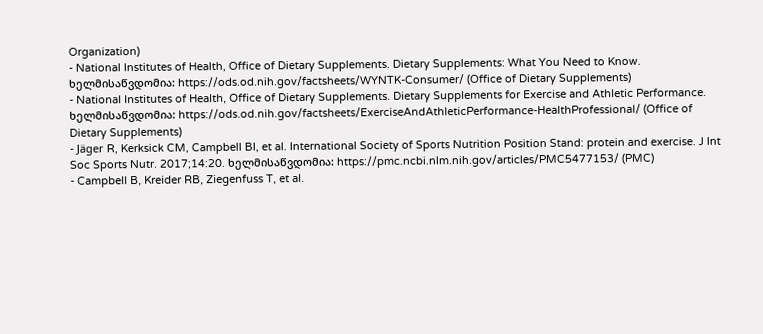Organization)
- National Institutes of Health, Office of Dietary Supplements. Dietary Supplements: What You Need to Know. ხელმისაწვდომია: https://ods.od.nih.gov/factsheets/WYNTK-Consumer/ (Office of Dietary Supplements)
- National Institutes of Health, Office of Dietary Supplements. Dietary Supplements for Exercise and Athletic Performance. ხელმისაწვდომია: https://ods.od.nih.gov/factsheets/ExerciseAndAthleticPerformance-HealthProfessional/ (Office of Dietary Supplements)
- Jäger R, Kerksick CM, Campbell BI, et al. International Society of Sports Nutrition Position Stand: protein and exercise. J Int Soc Sports Nutr. 2017;14:20. ხელმისაწვდომია: https://pmc.ncbi.nlm.nih.gov/articles/PMC5477153/ (PMC)
- Campbell B, Kreider RB, Ziegenfuss T, et al.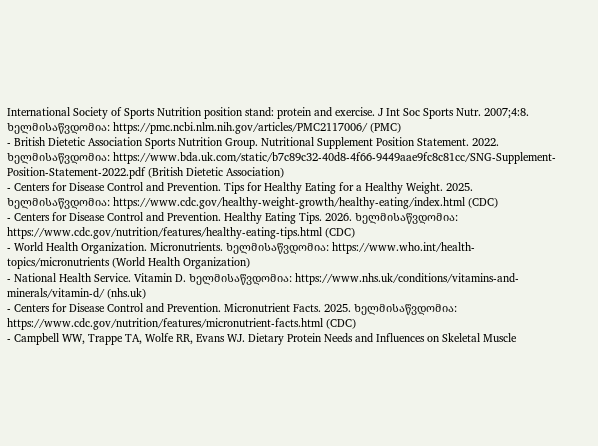International Society of Sports Nutrition position stand: protein and exercise. J Int Soc Sports Nutr. 2007;4:8. ხელმისაწვდომია: https://pmc.ncbi.nlm.nih.gov/articles/PMC2117006/ (PMC)
- British Dietetic Association Sports Nutrition Group. Nutritional Supplement Position Statement. 2022. ხელმისაწვდომია: https://www.bda.uk.com/static/b7c89c32-40d8-4f66-9449aae9fc8c81cc/SNG-Supplement-Position-Statement-2022.pdf (British Dietetic Association)
- Centers for Disease Control and Prevention. Tips for Healthy Eating for a Healthy Weight. 2025. ხელმისაწვდომია: https://www.cdc.gov/healthy-weight-growth/healthy-eating/index.html (CDC)
- Centers for Disease Control and Prevention. Healthy Eating Tips. 2026. ხელმისაწვდომია: https://www.cdc.gov/nutrition/features/healthy-eating-tips.html (CDC)
- World Health Organization. Micronutrients. ხელმისაწვდომია: https://www.who.int/health-topics/micronutrients (World Health Organization)
- National Health Service. Vitamin D. ხელმისაწვდომია: https://www.nhs.uk/conditions/vitamins-and-minerals/vitamin-d/ (nhs.uk)
- Centers for Disease Control and Prevention. Micronutrient Facts. 2025. ხელმისაწვდომია: https://www.cdc.gov/nutrition/features/micronutrient-facts.html (CDC)
- Campbell WW, Trappe TA, Wolfe RR, Evans WJ. Dietary Protein Needs and Influences on Skeletal Muscle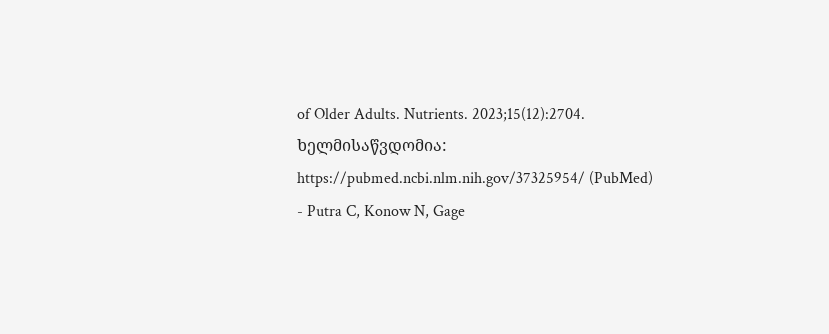of Older Adults. Nutrients. 2023;15(12):2704. ხელმისაწვდომია: https://pubmed.ncbi.nlm.nih.gov/37325954/ (PubMed)
- Putra C, Konow N, Gage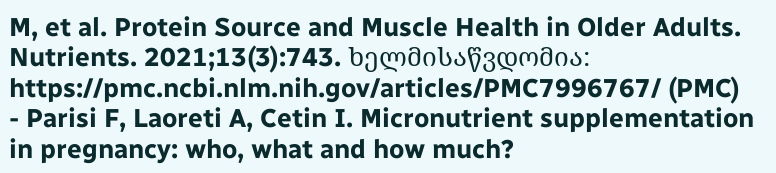M, et al. Protein Source and Muscle Health in Older Adults. Nutrients. 2021;13(3):743. ხელმისაწვდომია: https://pmc.ncbi.nlm.nih.gov/articles/PMC7996767/ (PMC)
- Parisi F, Laoreti A, Cetin I. Micronutrient supplementation in pregnancy: who, what and how much?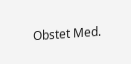Obstet Med.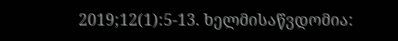2019;12(1):5-13. ხელმისაწვდომია: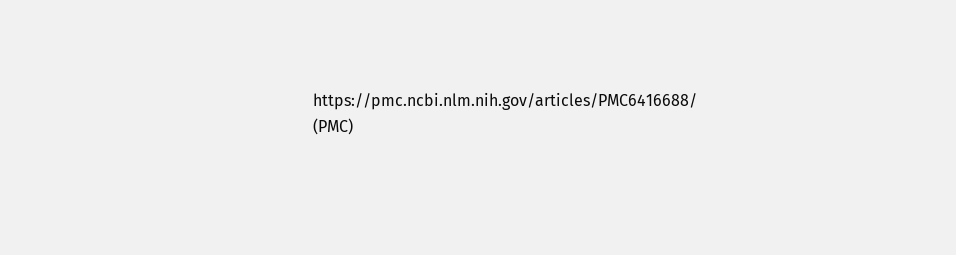https://pmc.ncbi.nlm.nih.gov/articles/PMC6416688/ (PMC)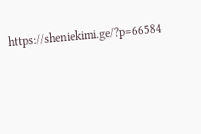https://sheniekimi.ge/?p=66584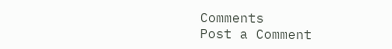Comments
Post a Comment